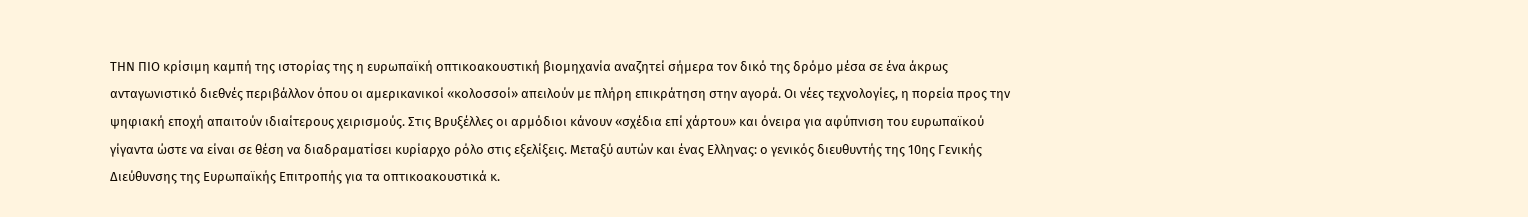ΤΗΝ ΠΙΟ κρίσιμη καμπή της ιστορίας της η ευρωπαϊκή οπτικοακουστική βιομηχανία αναζητεί σήμερα τον δικό της δρόμο μέσα σε ένα άκρως ανταγωνιστικό διεθνές περιβάλλον όπου οι αμερικανικοί «κολοσσοί» απειλούν με πλήρη επικράτηση στην αγορά. Οι νέες τεχνολογίες, η πορεία προς την ψηφιακή εποχή απαιτούν ιδιαίτερους χειρισμούς. Στις Βρυξέλλες οι αρμόδιοι κάνουν «σχέδια επί χάρτου» και όνειρα για αφύπνιση του ευρωπαϊκού γίγαντα ώστε να είναι σε θέση να διαδραματίσει κυρίαρχο ρόλο στις εξελίξεις. Μεταξύ αυτών και ένας Ελληνας: ο γενικός διευθυντής της 10ης Γενικής Διεύθυνσης της Ευρωπαϊκής Επιτροπής για τα οπτικοακουστικά κ.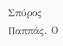Σπύρος Παππάς. Ο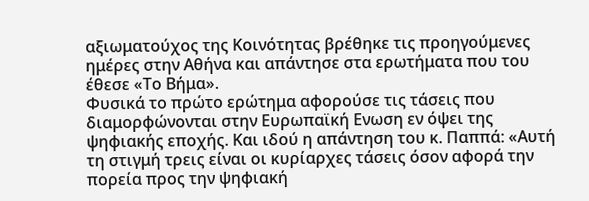αξιωματούχος της Κοινότητας βρέθηκε τις προηγούμενες ημέρες στην Αθήνα και απάντησε στα ερωτήματα που του έθεσε «Το Βήμα».
Φυσικά το πρώτο ερώτημα αφορούσε τις τάσεις που διαμορφώνονται στην Ευρωπαϊκή Ενωση εν όψει της ψηφιακής εποχής. Και ιδού η απάντηση του κ. Παππά: «Αυτή τη στιγμή τρεις είναι οι κυρίαρχες τάσεις όσον αφορά την πορεία προς την ψηφιακή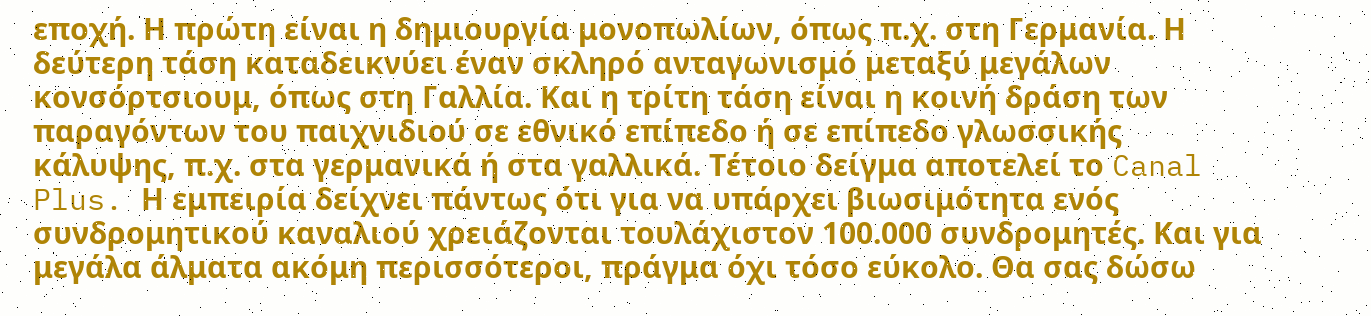εποχή. Η πρώτη είναι η δημιουργία μονοπωλίων, όπως π.χ. στη Γερμανία. Η δεύτερη τάση καταδεικνύει έναν σκληρό ανταγωνισμό μεταξύ μεγάλων κονσόρτσιουμ, όπως στη Γαλλία. Και η τρίτη τάση είναι η κοινή δράση των παραγόντων του παιχνιδιού σε εθνικό επίπεδο ή σε επίπεδο γλωσσικής κάλυψης, π.χ. στα γερμανικά ή στα γαλλικά. Τέτοιο δείγμα αποτελεί το Canal Plus. Η εμπειρία δείχνει πάντως ότι για να υπάρχει βιωσιμότητα ενός συνδρομητικού καναλιού χρειάζονται τουλάχιστον 100.000 συνδρομητές. Και για μεγάλα άλματα ακόμη περισσότεροι, πράγμα όχι τόσο εύκολο. Θα σας δώσω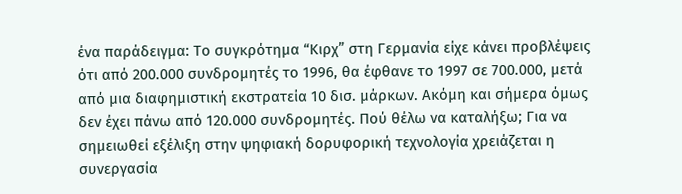ένα παράδειγμα: Το συγκρότημα “Κιρχ” στη Γερμανία είχε κάνει προβλέψεις ότι από 200.000 συνδρομητές το 1996, θα έφθανε το 1997 σε 700.000, μετά από μια διαφημιστική εκστρατεία 10 δισ. μάρκων. Ακόμη και σήμερα όμως δεν έχει πάνω από 120.000 συνδρομητές. Πού θέλω να καταλήξω; Για να σημειωθεί εξέλιξη στην ψηφιακή δορυφορική τεχνολογία χρειάζεται η συνεργασία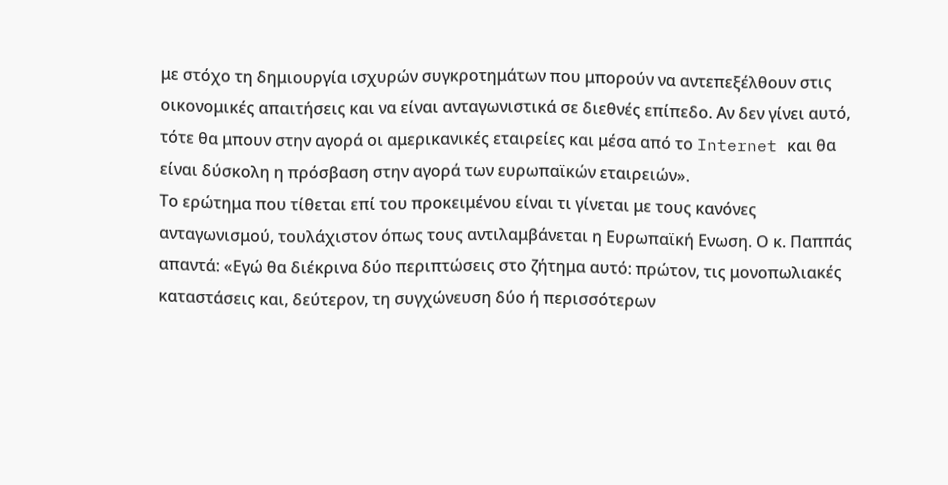με στόχο τη δημιουργία ισχυρών συγκροτημάτων που μπορούν να αντεπεξέλθουν στις οικονομικές απαιτήσεις και να είναι ανταγωνιστικά σε διεθνές επίπεδο. Αν δεν γίνει αυτό, τότε θα μπουν στην αγορά οι αμερικανικές εταιρείες και μέσα από το Internet και θα είναι δύσκολη η πρόσβαση στην αγορά των ευρωπαϊκών εταιρειών».
Το ερώτημα που τίθεται επί του προκειμένου είναι τι γίνεται με τους κανόνες ανταγωνισμού, τουλάχιστον όπως τους αντιλαμβάνεται η Ευρωπαϊκή Ενωση. Ο κ. Παππάς απαντά: «Εγώ θα διέκρινα δύο περιπτώσεις στο ζήτημα αυτό: πρώτον, τις μονοπωλιακές καταστάσεις και, δεύτερον, τη συγχώνευση δύο ή περισσότερων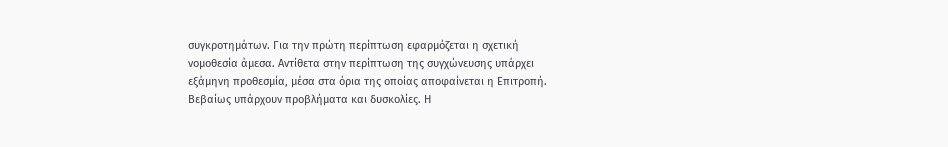συγκροτημάτων. Για την πρώτη περίπτωση εφαρμόζεται η σχετική νομοθεσία άμεσα. Αντίθετα στην περίπτωση της συγχώνευσης υπάρχει εξάμηνη προθεσμία, μέσα στα όρια της οποίας αποφαίνεται η Επιτροπή. Βεβαίως υπάρχουν προβλήματα και δυσκολίες. Η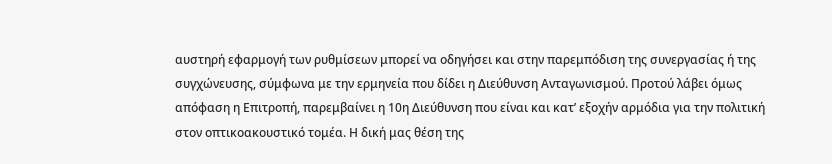αυστηρή εφαρμογή των ρυθμίσεων μπορεί να οδηγήσει και στην παρεμπόδιση της συνεργασίας ή της συγχώνευσης, σύμφωνα με την ερμηνεία που δίδει η Διεύθυνση Ανταγωνισμού. Προτού λάβει όμως απόφαση η Επιτροπή, παρεμβαίνει η 10η Διεύθυνση που είναι και κατ’ εξοχήν αρμόδια για την πολιτική στον οπτικοακουστικό τομέα. Η δική μας θέση της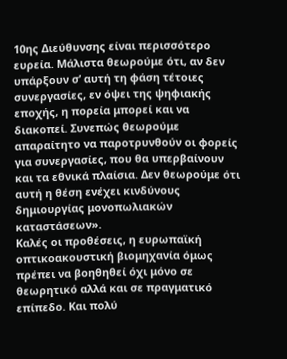10ης Διεύθυνσης είναι περισσότερο ευρεία. Μάλιστα θεωρούμε ότι, αν δεν υπάρξουν σ’ αυτή τη φάση τέτοιες συνεργασίες, εν όψει της ψηφιακής εποχής, η πορεία μπορεί και να διακοπεί. Συνεπώς θεωρούμε απαραίτητο να παροτρυνθούν οι φορείς για συνεργασίες, που θα υπερβαίνουν και τα εθνικά πλαίσια. Δεν θεωρούμε ότι αυτή η θέση ενέχει κινδύνους δημιουργίας μονοπωλιακών καταστάσεων».
Καλές οι προθέσεις, η ευρωπαϊκή οπτικοακουστική βιομηχανία όμως πρέπει να βοηθηθεί όχι μόνο σε θεωρητικό αλλά και σε πραγματικό επίπεδο. Και πολύ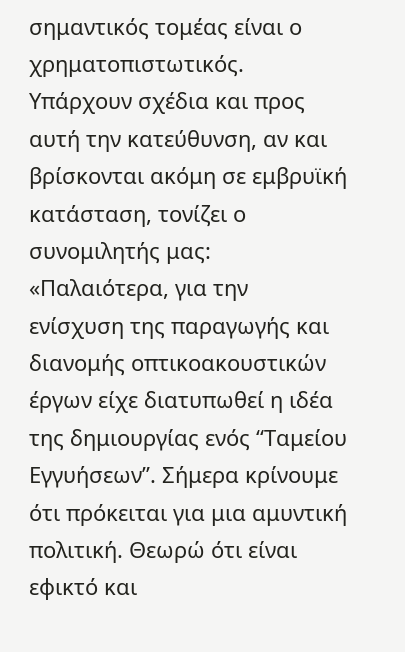σημαντικός τομέας είναι ο χρηματοπιστωτικός. Υπάρχουν σχέδια και προς αυτή την κατεύθυνση, αν και βρίσκονται ακόμη σε εμβρυϊκή κατάσταση, τονίζει ο συνομιλητής μας: «Παλαιότερα, για την ενίσχυση της παραγωγής και διανομής οπτικοακουστικών έργων είχε διατυπωθεί η ιδέα της δημιουργίας ενός “Ταμείου Εγγυήσεων”. Σήμερα κρίνουμε ότι πρόκειται για μια αμυντική πολιτική. Θεωρώ ότι είναι εφικτό και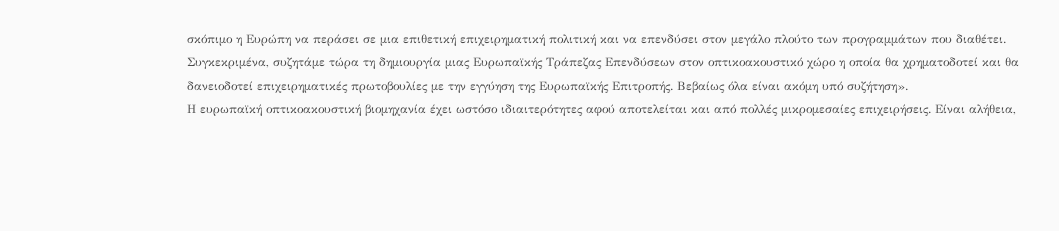σκόπιμο η Ευρώπη να περάσει σε μια επιθετική επιχειρηματική πολιτική και να επενδύσει στον μεγάλο πλούτο των προγραμμάτων που διαθέτει. Συγκεκριμένα, συζητάμε τώρα τη δημιουργία μιας Ευρωπαϊκής Τράπεζας Επενδύσεων στον οπτικοακουστικό χώρο η οποία θα χρηματοδοτεί και θα δανειοδοτεί επιχειρηματικές πρωτοβουλίες με την εγγύηση της Ευρωπαϊκής Επιτροπής. Βεβαίως όλα είναι ακόμη υπό συζήτηση».
Η ευρωπαϊκή οπτικοακουστική βιομηχανία έχει ωστόσο ιδιαιτερότητες αφού αποτελείται και από πολλές μικρομεσαίες επιχειρήσεις. Είναι αλήθεια,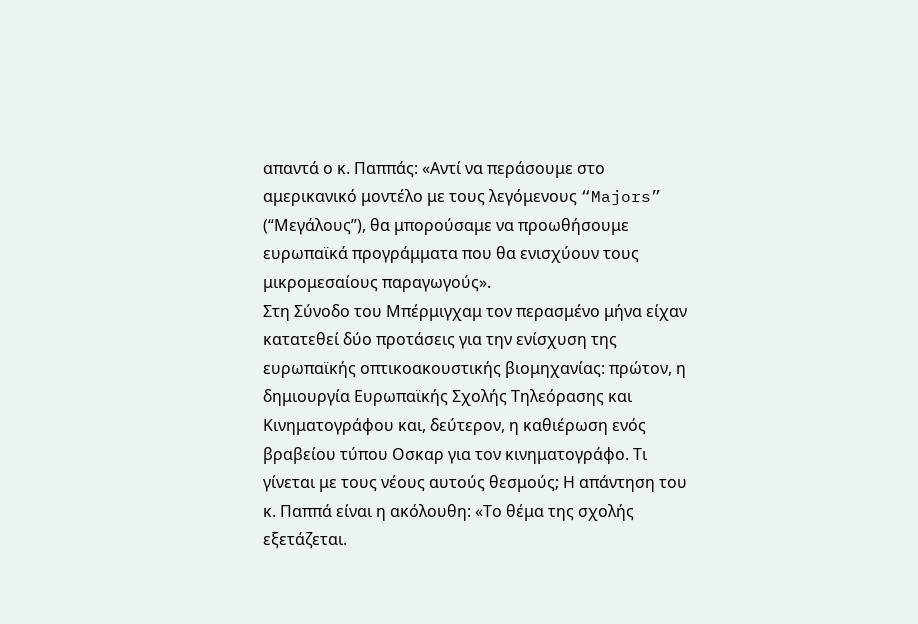απαντά ο κ. Παππάς: «Αντί να περάσουμε στο αμερικανικό μοντέλο με τους λεγόμενους “Majors” (“Μεγάλους”), θα μπορούσαμε να προωθήσουμε ευρωπαϊκά προγράμματα που θα ενισχύουν τους μικρομεσαίους παραγωγούς».
Στη Σύνοδο του Μπέρμιγχαμ τον περασμένο μήνα είχαν κατατεθεί δύο προτάσεις για την ενίσχυση της ευρωπαϊκής οπτικοακουστικής βιομηχανίας: πρώτον, η δημιουργία Ευρωπαϊκής Σχολής Τηλεόρασης και Κινηματογράφου και, δεύτερον, η καθιέρωση ενός βραβείου τύπου Οσκαρ για τον κινηματογράφο. Τι γίνεται με τους νέους αυτούς θεσμούς; Η απάντηση του κ. Παππά είναι η ακόλουθη: «Το θέμα της σχολής εξετάζεται.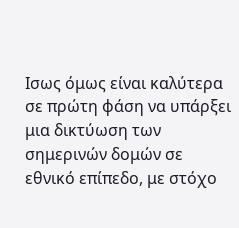Ισως όμως είναι καλύτερα σε πρώτη φάση να υπάρξει μια δικτύωση των σημερινών δομών σε εθνικό επίπεδο, με στόχο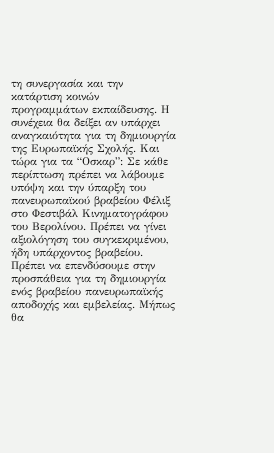τη συνεργασία και την κατάρτιση κοινών προγραμμάτων εκπαίδευσης. Η συνέχεια θα δείξει αν υπάρχει αναγκαιότητα για τη δημιουργία της Ευρωπαϊκής Σχολής. Και τώρα για τα “Οσκαρ”: Σε κάθε περίπτωση πρέπει να λάβουμε υπόψη και την ύπαρξη του πανευρωπαϊκού βραβείου Φέλιξ στο Φεστιβάλ Κινηματογράφου του Βερολίνου. Πρέπει να γίνει αξιολόγηση του συγκεκριμένου, ήδη υπάρχοντος βραβείου. Πρέπει να επενδύσουμε στην προσπάθεια για τη δημιουργία ενός βραβείου πανευρωπαϊκής αποδοχής και εμβελείας. Μήπως θα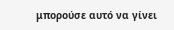μπορούσε αυτό να γίνει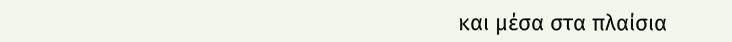και μέσα στα πλαίσια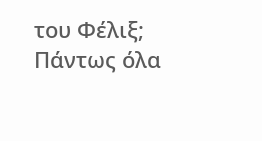του Φέλιξ; Πάντως όλα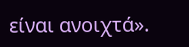είναι ανοιχτά».